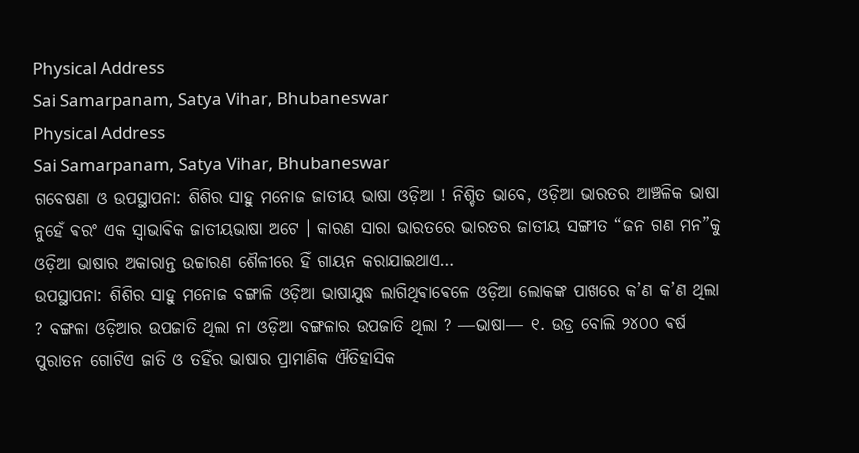Physical Address
Sai Samarpanam, Satya Vihar, Bhubaneswar
Physical Address
Sai Samarpanam, Satya Vihar, Bhubaneswar
ଗବେଷଣା ଓ ଉପସ୍ଥାପନା: ଶିଶିର ସାହୁ ମନୋଜ ଜାତୀୟ ଭାଷା ଓଡ଼ିଆ ! ନିଶ୍ଚିତ ଭାବେ, ଓଡ଼ିଆ ଭାରତର ଆଞ୍ଚଳିକ ଭାଷା ନୁହେଁ ଵରଂ ଏକ ସ୍ଵାଭାଵିକ ଜାତୀୟଭାଷା ଅଟେ । କାରଣ ସାରା ଭାରତରେ ଭାରତର ଜାତୀୟ ସଙ୍ଗୀତ “ଜନ ଗଣ ମନ”କୁ ଓଡ଼ିଆ ଭାଷାର ଅକାରାନ୍ତ ଉଚ୍ଚାରଣ ଶୈଳୀରେ ହିଁ ଗାୟନ କରାଯାଇଥାଏ…
ଉପସ୍ଥାପନା: ଶିଶିର ସାହୁ ମନୋଜ ବଙ୍ଗାଳି ଓଡ଼ିଆ ଭାଷାଯୁଦ୍ଧ ଲାଗିଥିଵାଵେଳେ ଓଡ଼ିଆ ଲୋକଙ୍କ ପାଖରେ କ’ଣ କ’ଣ ଥିଲା ? ବଙ୍ଗଳା ଓଡ଼ିଆର ଉପଜାତି ଥିଲା ନା ଓଡ଼ିଆ ବଙ୍ଗଳାର ଉପଜାତି ଥିଲା ? ―ଭାଷା― ୧. ଉଡ୍ର ବୋଲି ୨୪୦୦ ଵର୍ଷ ପୁରାତନ ଗୋଟିଏ ଜାତି ଓ ତହିଁର ଭାଷାର ପ୍ରାମାଣିକ ଐତିହାସିକ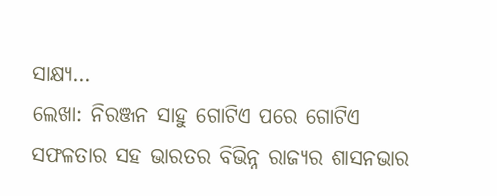ସାକ୍ଷ୍ଯ…
ଲେଖା: ନିରଞ୍ଜନ ସାହୁ ଗୋଟିଏ ପରେ ଗୋଟିଏ ସଫଳତାର ସହ ଭାରତର ବିଭିନ୍ନ ରାଜ୍ୟର ଶାସନଭାର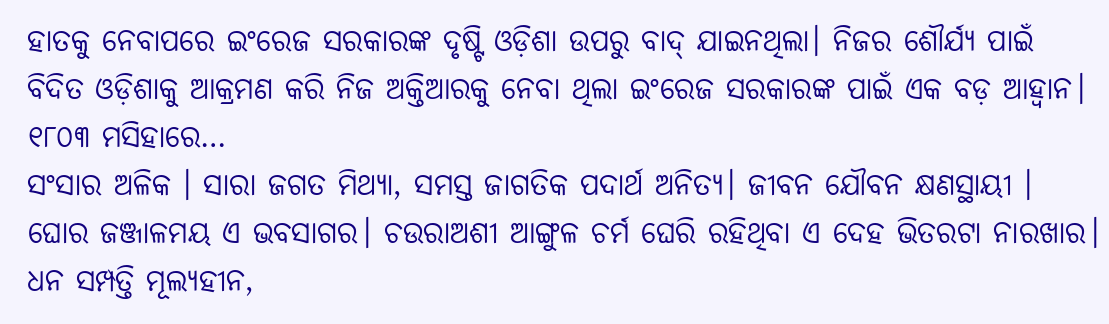ହାତକୁ ନେବାପରେ ଇଂରେଜ ସରକାରଙ୍କ ଦୃଷ୍ଟି ଓଡ଼ିଶା ଉପରୁ ବାଦ୍ ଯାଇନଥିଲା। ନିଜର ଶୌର୍ଯ୍ୟ ପାଇଁ ବିଦିତ ଓଡ଼ିଶାକୁ ଆକ୍ରମଣ କରି ନିଜ ଅକ୍ତିଆରକୁ ନେବା ଥିଲା ଇଂରେଜ ସରକାରଙ୍କ ପାଇଁ ଏକ ବଡ଼ ଆହ୍ବାନ। ୧୮୦୩ ମସିହାରେ…
ସଂସାର ଅଳିକ । ସାରା ଜଗତ ମିଥ୍ୟା, ସମସ୍ତ ଜାଗତିକ ପଦାର୍ଥ ଅନିତ୍ୟ। ଜୀବନ ଯୌବନ କ୍ଷଣସ୍ଥାୟୀ । ଘୋର ଜଞ୍ଜାଳମୟ ଏ ଭବସାଗର। ଚଉରାଅଶୀ ଆଙ୍ଗୁଳ ଚର୍ମ ଘେରି ରହିଥିବା ଏ ଦେହ ଭିତରଟା ନାରଖାର। ଧନ ସମ୍ପତ୍ତି ମୂଲ୍ୟହୀନ,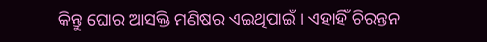କିନ୍ତୁ ଘୋର ଆସକ୍ତି ମଣିଷର ଏଇଥିପାଇଁ । ଏହାହିଁ ଚିରନ୍ତନ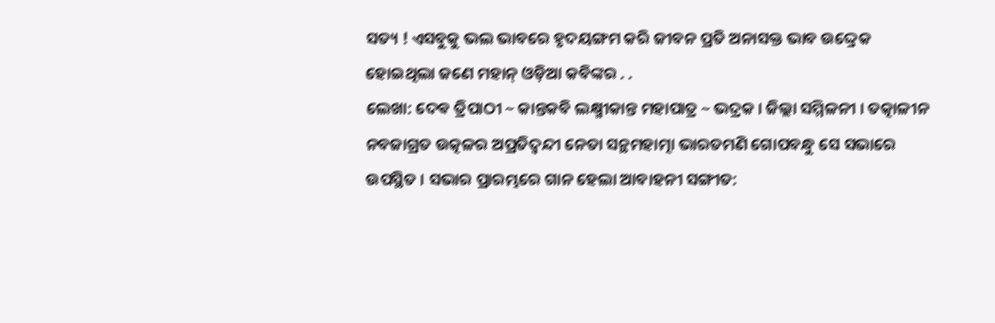ସତ୍ୟ ! ଏସବୁକୁ ଭଲ ଭାବରେ ହୃଦୟଙ୍ଗମ କରି ଜୀବନ ପ୍ରତି ଅନାସକ୍ତ ଭାବ ଉଦ୍ଦ୍ରେକ ହୋଇଥିଲା ଜଣେ ମହାନ୍ ଓଡ଼ିଆ କବିଙ୍କର . .
ଲେଖା: ଦେଵ ତ୍ରିପାଠୀ ~ କାନ୍ତକବି ଲକ୍ଷ୍ମୀକାନ୍ତ ମହାପାତ୍ର ~ ଭଦ୍ରକ । ଜିଲ୍ଲା ସମ୍ମିଳନୀ । ତତ୍କାଳୀନ ନବଜାଗ୍ରତ ଉତ୍କଳର ଅପ୍ରତିଦ୍ଵନ୍ଦୀ ନେତା ସନ୍ଥମହାତ୍ମା ଭାରତମଣି ଗୋପବନ୍ଧୁ ସେ ସଭାରେ ଉପସ୍ଥିତ । ସଭାର ପ୍ରାରମ୍ଭରେ ଗାନ ହେଲା ଆବାହନୀ ସଙ୍ଗୀତ: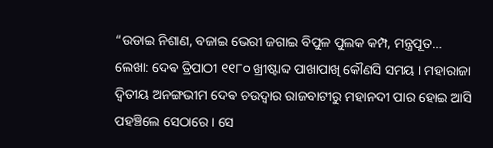“ଉଡାଇ ନିଶାଣ, ବଜାଇ ଭେରୀ ଜଗାଇ ବିପୁଳ ପୁଲକ କମ୍ପ, ମନ୍ତ୍ରପୂତ…
ଲେଖା: ଦେଵ ତ୍ରିପାଠୀ ୧୧୮୦ ଖ୍ରୀଷ୍ଟାବ୍ଦ ପାଖାପାଖି କୌଣସି ସମୟ । ମହାରାଜା ଦ୍ଵିତୀୟ ଅନଙ୍ଗଭୀମ ଦେଵ ଚଉଦ୍ଵାର ରାଜବାଟୀରୁ ମହାନଦୀ ପାର ହୋଇ ଆସି ପହଞ୍ଚିଲେ ସେଠାରେ । ସେ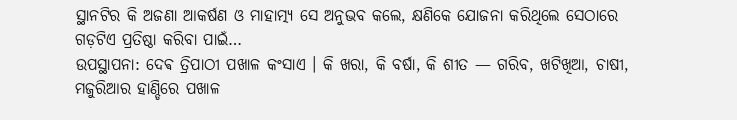ସ୍ଥାନଟିର କି ଅଜଣା ଆକର୍ଷଣ ଓ ମାହାତ୍ମ୍ୟ ସେ ଅନୁଭବ କଲେ, କ୍ଷଣିକେ ଯୋଜନା କରିଥିଲେ ସେଠାରେ ଗଡ଼ଟିଏ ପ୍ରତିଷ୍ଠା କରିବା ପାଇଁ…
ଉପସ୍ଥାପନା: ଦେଵ ତ୍ରିପାଠୀ ପଖାଳ କଂସାଏ । କି ଖରା, କି ବର୍ଷା, କି ଶୀତ — ଗରିବ, ଖଟିଖିଆ, ଚାଷୀ, ମଜୁରିଆର ହାଣ୍ଡିରେ ପଖାଳ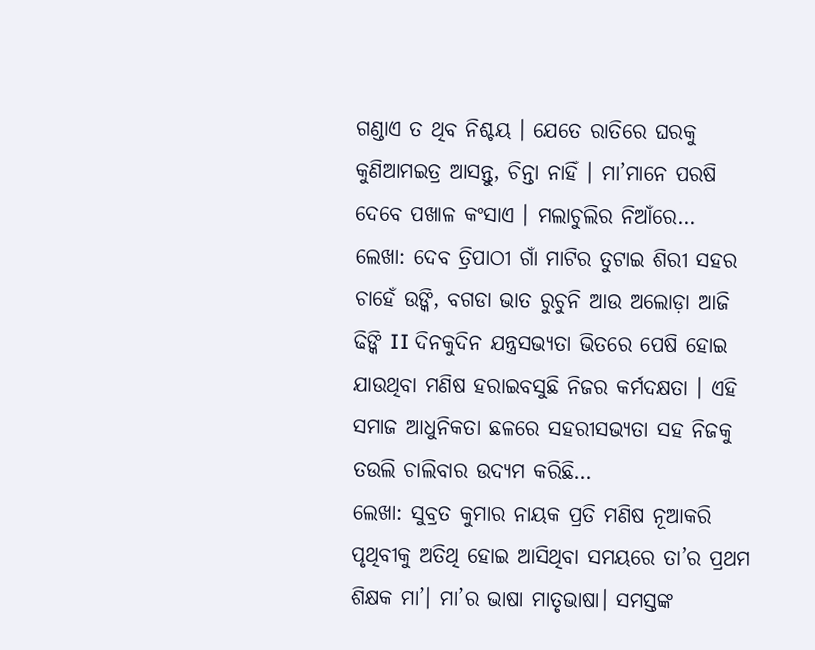ଗଣ୍ଡାଏ ତ ଥିବ ନିଶ୍ଚୟ । ଯେତେ ରାତିରେ ଘରକୁ କୁଣିଆମଇତ୍ର ଆସନ୍ତୁ, ଚିନ୍ତା ନାହିଁ । ମା’ମାନେ ପରଷି ଦେବେ ପଖାଳ କଂସାଏ । ମଲାଚୁଲିର ନିଆଁରେ…
ଲେଖା: ଦେବ ତ୍ରିପାଠୀ ଗାଁ ମାଟିର ତୁଟାଇ ଶିରୀ ସହର ଚାହେଁ ଉଙ୍କି, ବଗଡା ଭାତ ରୁଚୁନି ଆଉ ଅଲୋଡ଼ା ଆଜି ଢିଙ୍କି II ଦିନକୁଦିନ ଯନ୍ତ୍ରସଭ୍ୟତା ଭିତରେ ପେଷି ହୋଇ ଯାଉଥିବା ମଣିଷ ହରାଇବସୁଛି ନିଜର କର୍ମଦକ୍ଷତା । ଏହି ସମାଜ ଆଧୁନିକତା ଛଳରେ ସହରୀସଭ୍ୟତା ସହ ନିଜକୁ ତଉଲି ଚାଲିବାର ଉଦ୍ୟମ କରିଛି…
ଲେଖା: ସୁବ୍ରତ କୁମାର ନାୟକ ପ୍ରତି ମଣିଷ ନୂଆକରି ପୃଥିବୀକୁ ଅତିଥି ହୋଇ ଆସିଥିବା ସମୟରେ ତା’ର ପ୍ରଥମ ଶିକ୍ଷକ ମା’। ମା’ର ଭାଷା ମାତୃଭାଷା। ସମସ୍ତଙ୍କ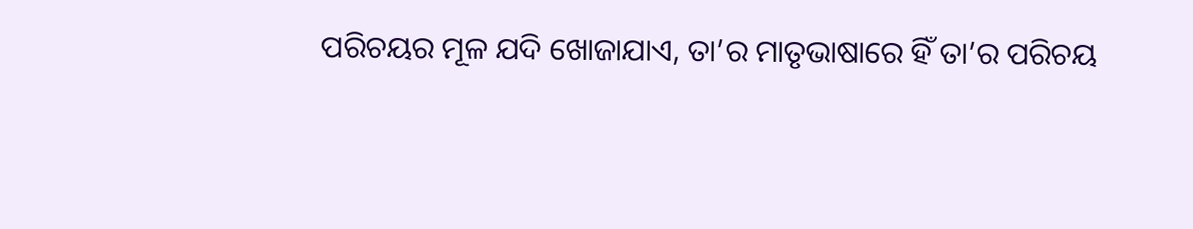ପରିଚୟର ମୂଳ ଯଦି ଖୋଜାଯାଏ, ତା’ର ମାତୃଭାଷାରେ ହିଁ ତା’ର ପରିଚୟ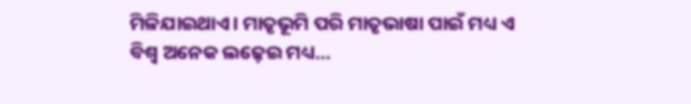ମିଳିଯାଇଥାଏ। ମାତୃଭୂମି ପରି ମାତୃଭାଷା ପାଇଁ ମଧ୍ୟ ଏ ବିଶ୍ୱ ଅନେକ ଲଢ଼େଇ ମଧ୍ୟ…